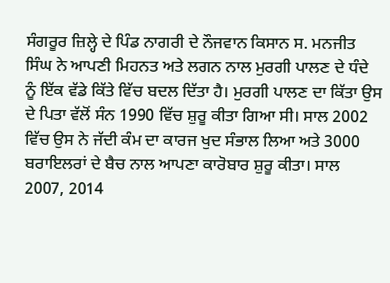ਸੰਗਰੂਰ ਜ਼ਿਲ੍ਹੇ ਦੇ ਪਿੰਡ ਨਾਗਰੀ ਦੇ ਨੌਜਵਾਨ ਕਿਸਾਨ ਸ. ਮਨਜੀਤ ਸਿੰਘ ਨੇ ਆਪਣੀ ਮਿਹਨਤ ਅਤੇ ਲਗਨ ਨਾਲ ਮੁਰਗੀ ਪਾਲਣ ਦੇ ਧੰਦੇ ਨੂੰ ਇੱਕ ਵੱਡੇ ਕਿੱਤੇ ਵਿੱਚ ਬਦਲ ਦਿੱਤਾ ਹੈ। ਮੁਰਗੀ ਪਾਲਣ ਦਾ ਕਿੱਤਾ ਉਸ ਦੇ ਪਿਤਾ ਵੱਲੋਂ ਸੰਨ 1990 ਵਿੱਚ ਸ਼ੁਰੂ ਕੀਤਾ ਗਿਆ ਸੀ। ਸਾਲ 2002 ਵਿੱਚ ਉਸ ਨੇ ਜੱਦੀ ਕੰਮ ਦਾ ਕਾਰਜ ਖੁਦ ਸੰਭਾਲ ਲਿਆ ਅਤੇ 3000 ਬਰਾਇਲਰਾਂ ਦੇ ਬੈਚ ਨਾਲ ਆਪਣਾ ਕਾਰੋਬਾਰ ਸ਼ੁਰੂ ਕੀਤਾ। ਸਾਲ 2007, 2014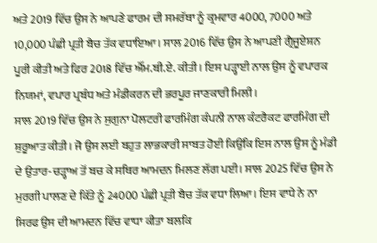ਅਤੇ 2019 ਵਿੱਚ ਉਸ ਨੇ ਆਪਣੇ ਫਾਰਮ ਦੀ ਸਮਰੱਥਾ ਨੂੰ ਕ੍ਰਮਵਾਰ 4000, 7000 ਅਤੇ 10,000 ਪੰਛੀ ਪ੍ਰਤੀ ਬੈਚ ਤੱਕ ਵਧਾਇਆ। ਸਾਲ 2016 ਵਿੱਚ ਉਸ ਨੇ ਆਪਣੀ ਗ੍ਰੈਜੂਏਸ਼ਨ ਪੂਰੀ ਕੀਤੀ ਅਤੇ ਫਿਰ 2018 ਵਿੱਚ ਐੱਮ.ਬੀ.ਏ. ਕੀਤੀ। ਇਸ ਪੜ੍ਹਾਈ ਨਾਲ ਉਸ ਨੂੰ ਵਪਾਰਕ ਨਿਯਮਾਂ, ਵਪਾਰ ਪ੍ਰਬੰਧ ਅਤੇ ਮੰਡੀਕਰਨ ਦੀ ਭਰਪੂਰ ਜਾਣਕਾਰੀ ਮਿਲੀ।
ਸਾਲ 2019 ਵਿੱਚ ਉਸ ਨੇ ਸੁਗੁਨਾ ਪੋਲਟਰੀ ਫਾਰਮਿੰਗ ਕੰਪਨੀ ਨਾਲ ਕੰਟਰੈਕਟ ਫਾਰਮਿੰਗ ਦੀ ਸ਼ੁਰੂਆਤ ਕੀਤੀ। ਜੋ ਉਸ ਲਈ ਬਹੁਤ ਲਾਭਕਾਰੀ ਸਾਬਤ ਹੋਈ ਕਿਉਂਕਿ ਇਸ ਨਾਲ ਉਸ ਨੂੰ ਮੰਡੀ ਦੇ ਉਤਾਰ-ਚੜ੍ਹਾਅ ਤੋਂ ਬਚ ਕੇ ਸਥਿਰ ਆਮਦਨ ਮਿਲਣ ਲੱਗ ਪਈ। ਸਾਲ 2025 ਵਿੱਚ ਉਸ ਨੇ ਮੁਰਗੀ ਪਾਲਣ ਦੇ ਕਿੱਤੇ ਨੂੰ 24000 ਪੰਛੀ ਪ੍ਰਤੀ ਬੈਚ ਤੱਕ ਵਧਾ ਲਿਆ। ਇਸ ਵਾਧੇ ਨੇ ਨਾ ਸਿਰਫ ਉਸ ਦੀ ਆਮਦਨ ਵਿੱਚ ਵਾਧਾ ਕੀਤਾ ਬਲਕਿ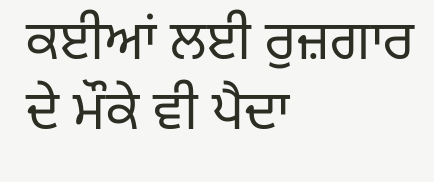ਕਈਆਂ ਲਈ ਰੁਜ਼ਗਾਰ ਦੇ ਮੌਕੇ ਵੀ ਪੈਦਾ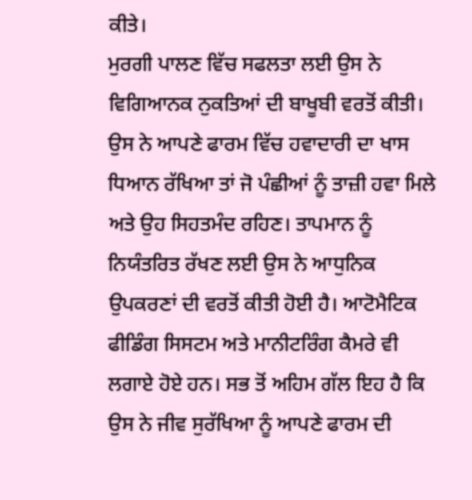ਕੀਤੇ।
ਮੁਰਗੀ ਪਾਲਣ ਵਿੱਚ ਸਫਲਤਾ ਲਈ ਉਸ ਨੇ ਵਿਗਿਆਨਕ ਨੁਕਤਿਆਂ ਦੀ ਬਾਖੂਬੀ ਵਰਤੋਂ ਕੀਤੀ। ਉਸ ਨੇ ਆਪਣੇ ਫਾਰਮ ਵਿੱਚ ਹਵਾਦਾਰੀ ਦਾ ਖਾਸ ਧਿਆਨ ਰੱਖਿਆ ਤਾਂ ਜੋ ਪੰਛੀਆਂ ਨੂੰ ਤਾਜ਼ੀ ਹਵਾ ਮਿਲੇ ਅਤੇ ਉਹ ਸਿਹਤਮੰਦ ਰਹਿਣ। ਤਾਪਮਾਨ ਨੂੰ ਨਿਯੰਤਰਿਤ ਰੱਖਣ ਲਈ ਉਸ ਨੇ ਆਧੁਨਿਕ ਉਪਕਰਣਾਂ ਦੀ ਵਰਤੋਂ ਕੀਤੀ ਹੋਈ ਹੈ। ਆਟੋਮੈਟਿਕ ਫੀਡਿੰਗ ਸਿਸਟਮ ਅਤੇ ਮਾਨੀਟਰਿੰਗ ਕੈਮਰੇ ਵੀ ਲਗਾਏ ਹੋਏ ਹਨ। ਸਭ ਤੋਂ ਅਹਿਮ ਗੱਲ ਇਹ ਹੈ ਕਿ ਉਸ ਨੇ ਜੀਵ ਸੁਰੱਖਿਆ ਨੂੰ ਆਪਣੇ ਫਾਰਮ ਦੀ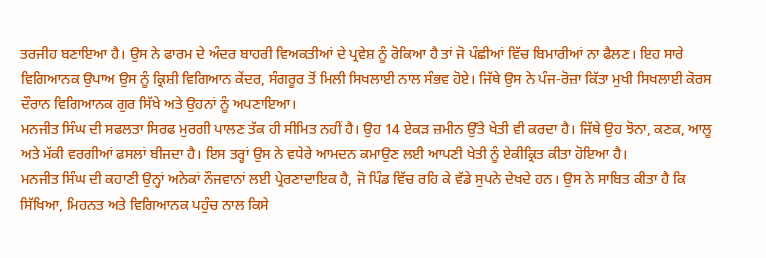ਤਰਜੀਹ ਬਣਾਇਆ ਹੈ। ਉਸ ਨੇ ਫਾਰਮ ਦੇ ਅੰਦਰ ਬਾਹਰੀ ਵਿਅਕਤੀਆਂ ਦੇ ਪ੍ਰਵੇਸ਼ ਨੂੰ ਰੋਕਿਆ ਹੈ ਤਾਂ ਜੋ ਪੰਛੀਆਂ ਵਿੱਚ ਬਿਮਾਰੀਆਂ ਨਾ ਫੈਲਣ। ਇਹ ਸਾਰੇ ਵਿਗਿਆਨਕ ਉਪਾਅ ਉਸ ਨੂੰ ਕ੍ਰਿਸ਼ੀ ਵਿਗਿਆਨ ਕੇਂਦਰ, ਸੰਗਰੂਰ ਤੋਂ ਮਿਲੀ ਸਿਖਲਾਈ ਨਾਲ ਸੰਭਵ ਹੋਏ। ਜਿੱਥੇ ਉਸ ਨੇ ਪੰਜ-ਰੋਜ਼ਾ ਕਿੱਤਾ ਮੁਖੀ ਸਿਖਲਾਈ ਕੋਰਸ ਦੌਰਾਨ ਵਿਗਿਆਨਕ ਗੁਰ ਸਿੱਖੇ ਅਤੇ ਉਹਨਾਂ ਨੂੰ ਅਪਣਾਇਆ।
ਮਨਜੀਤ ਸਿੰਘ ਦੀ ਸਫਲਤਾ ਸਿਰਫ ਮੁਰਗੀ ਪਾਲਣ ਤੱਕ ਹੀ ਸੀਮਿਤ ਨਹੀਂ ਹੈ। ਉਹ 14 ਏਕੜ ਜ਼ਮੀਨ ਉੱਤੇ ਖੇਤੀ ਵੀ ਕਰਦਾ ਹੈ। ਜਿੱਥੇ ਉਹ ਝੋਨਾ, ਕਣਕ, ਆਲੂ ਅਤੇ ਮੱਕੀ ਵਰਗੀਆਂ ਫਸਲਾਂ ਬੀਜਦਾ ਹੈ। ਇਸ ਤਰ੍ਹਾਂ ਉਸ ਨੇ ਵਧੇਰੇ ਆਮਦਨ ਕਮਾਉਣ ਲਈ ਆਪਣੀ ਖੇਤੀ ਨੂੰ ਏਕੀਕ੍ਰਿਤ ਕੀਤਾ ਹੋਇਆ ਹੈ।
ਮਨਜੀਤ ਸਿੰਘ ਦੀ ਕਹਾਣੀ ਉਨ੍ਹਾਂ ਅਨੇਕਾਂ ਨੌਜਵਾਨਾਂ ਲਈ ਪ੍ਰੇਰਣਾਦਾਇਕ ਹੈ, ਜੋ ਪਿੰਡ ਵਿੱਚ ਰਹਿ ਕੇ ਵੱਡੇ ਸੁਪਨੇ ਦੇਖਦੇ ਹਨ। ਉਸ ਨੇ ਸਾਬਿਤ ਕੀਤਾ ਹੈ ਕਿ ਸਿੱਖਿਆ, ਮਿਹਨਤ ਅਤੇ ਵਿਗਿਆਨਕ ਪਹੁੰਚ ਨਾਲ ਕਿਸੇ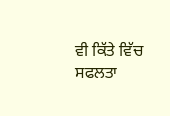ਵੀ ਕਿੱਤੇ ਵਿੱਚ ਸਫਲਤਾ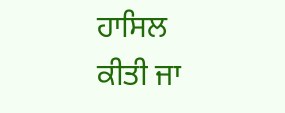ਹਾਸਿਲ ਕੀਤੀ ਜਾ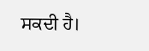ਸਕਦੀ ਹੈ।